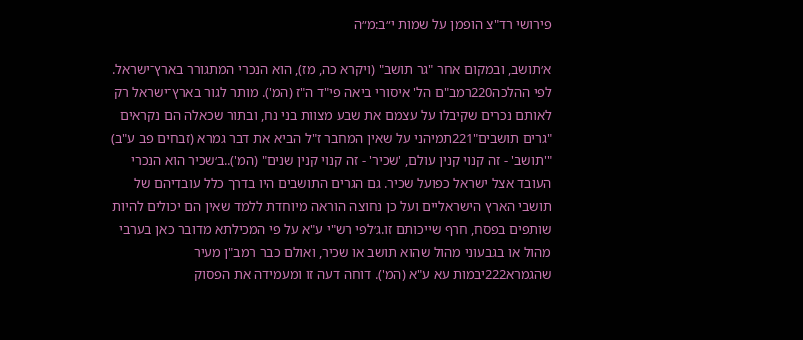פירושי רד"צ הופמן על שמות י״ב:מ״ה

א׳תושב, ובמקום אחר "גר תושב" (ויקרא כה, מז), הוא הנכרי המתגורר בארץ־ישראל. לפי ההלכה220רמב"ם הל' איסורי ביאה פי"ד ה"ז (המ'). מותר לגור בארץ־ישראל רק לאותם נכרים שקיבלו על עצמם את שבע מצוות בני נח, ובתור שכאלה הם נקראים "גרים תושבים"221תמיהני על שאין המחבר ז"ל הביא את דבר גמרא (זבחים פב ע"ב) "'תושב' - זה קנוי קנין עולם, 'שכיר' - זה קנוי קנין שנים" (המ')..ב׳שכיר הוא הנכרי העובד אצל ישראל כפועל שכיר. גם הגרים התושבים היו בדרך כלל עובדיהם של תושבי הארץ הישראליים ועל כן נחוצה הוראה מיוחדת ללמד שאין הם יכולים להיות שותפים בפסח, חרף שייכותם זו.ג׳לפי רש"י ע"א על פי המכילתא מדובר כאן בערבי מהול או בגבעוני מהול שהוא תושב או שכיר, ואולם כבר רמב"ן מעיר שהגמרא222יבמות עא ע"א (המ'). דוחה דעה זו ומעמידה את הפסוק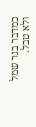כמדבר בגר שמל ולא טבל.